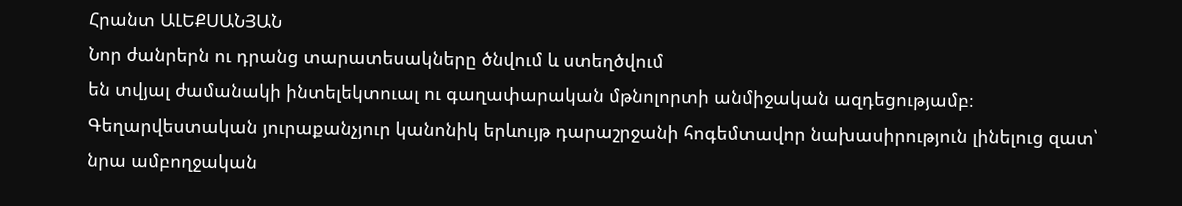Հրանտ ԱԼԵՔՍԱՆՅԱՆ
Նոր ժանրերն ու դրանց տարատեսակները ծնվում և ստեղծվում
են տվյալ ժամանակի ինտելեկտուալ ու գաղափարական մթնոլորտի անմիջական ազդեցությամբ։ Գեղարվեստական յուրաքանչյուր կանոնիկ երևույթ դարաշրջանի հոգեմտավոր նախասիրություն լինելուց զատ՝ նրա ամբողջական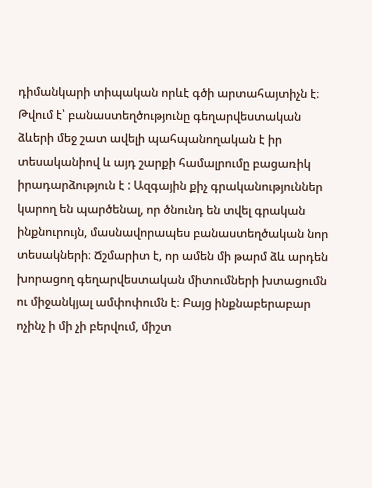դիմանկարի տիպական որևէ գծի արտահայտիչն է։ Թվում է՝ բանաստեղծությունը գեղարվեստական ձևերի մեջ շատ ավելի պահպանողական է իր տեսականիով և այդ շարքի համալրումը բացառիկ իրադարձություն է : Ազգային քիչ գրականություններ կարող են պարծենալ, որ ծնունդ են տվել գրական ինքնուրույն, մասնավորապես բանաստեղծական նոր տեսակների։ Ճշմարիտ է, որ ամեն մի թարմ ձև արդեն խորացող գեղարվեստական միտումների խտացումն ու միջանկյալ ամփոփումն է։ Բայց ինքնաբերաբար ոչինչ ի մի չի բերվում, միշտ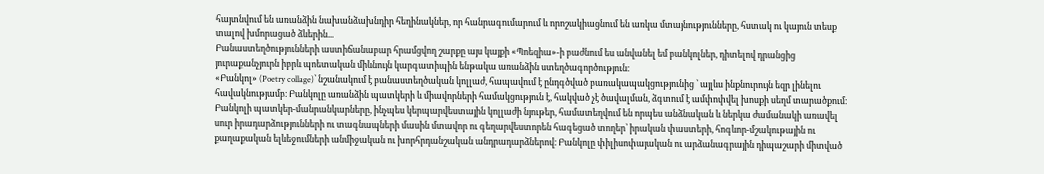հայտնվում են առանձին նախանձախնդիր հեղինակներ, որ հանրագումարում և որոշակիացնում են առկա մտայնությունները, հստակ ու կայուն տեսք տալով խմորացած ձևերին...
Բանաստեղծությունների աստիճանաբար հրամցվող շարքը այս կայքի «Պոեզիա»-ի բաժնում ես անվանել եմ բանկոլներ, դիտելով դրանցից յուրաքանչյուրն իբրև պոետական միևնույն կարգատիպին ենթակա առանձին ստեղծագործություն։
«Բանկոլ» (Poetry collage)՝ նշանակում է բանաստեղծական կոլլաժ, հապավում է ընդգծված բառակապակցությունից ՝ այլևս ինքնուրույն եզր լինելու հավակնությամբ։ Բանկոլը առանձին պատկերի և միավորների համակցություն է, հակված չէ ծավալման, ձգտում է ամփոփվել խոսքի սեղմ տարածքում։ Բանկոլի պատկեր-մանրանկարները, ինչպես կերպարվեստային կոլլաժի նյութեր, համատեղվում են որպես անձնական և ներկա ժամանակի առավել սուր իրադարձությունների ու տագնապների մասին մտավոր ու գեղարվեստորեն հագեցած տողեր՝ իրական փաստերի, հոգևոր-մշակութային ու քաղաքական ելևեջումների անմիջական ու խորհրդանշական անդրադարձներով։ Բանկոլը փիլիսոփայական ու արձանագրային դիպաշարի միտված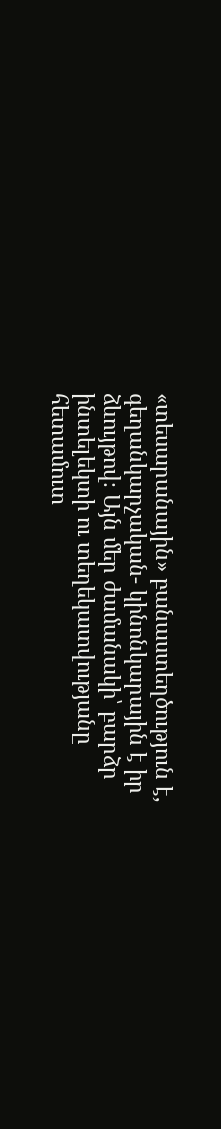«տեսարանային» բանաստեղծություն է, գեղանկարչական- կինոնկարային է իր ձևույթով։ Այն մեր ժամանակի՝ բարձր ինտելեկտի ու տեղեկատվությանը հետամուտ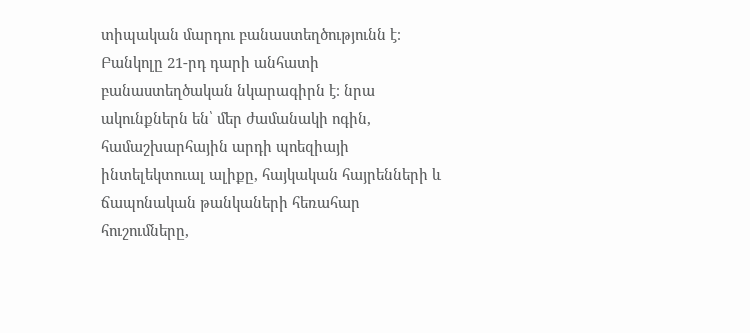տիպական մարդու բանաստեղծությունն է։ Բանկոլը 21-րդ դարի անհատի բանաստեղծական նկարագիրն է։ նրա ակունքներն են՝ մեր ժամանակի ոգին, համաշխարհային արդի պոեզիայի ինտելեկտուալ ալիքը, հայկական հայրենների և ճապոնական թանկաների հեռահար հուշումները,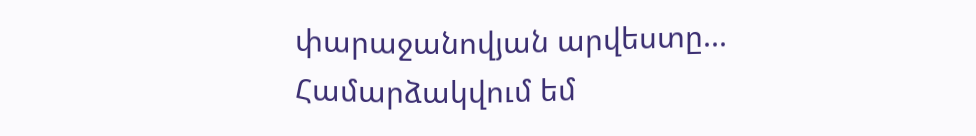փարաջանովյան արվեստը...
Համարձակվում եմ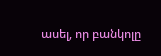ասել, որ բանկոլը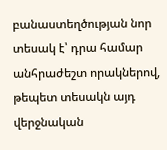բանաստեղծության նոր տեսակ է՝ դրա համար անհրաժեշտ որակներով, թեպետ տեսակն այդ վերջնական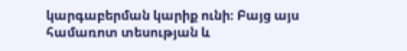կարգաբերման կարիք ունի։ Բայց այս համառոտ տեսության և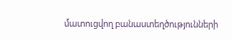մատուցվող բանաստեղծությունների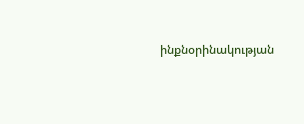ինքնօրինակության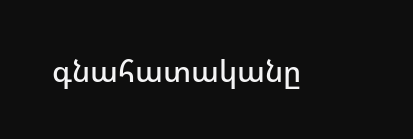գնահատականը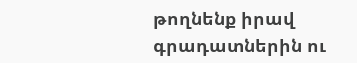թողնենք իրավ գրադատներին ու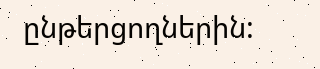ընթերցողներին: